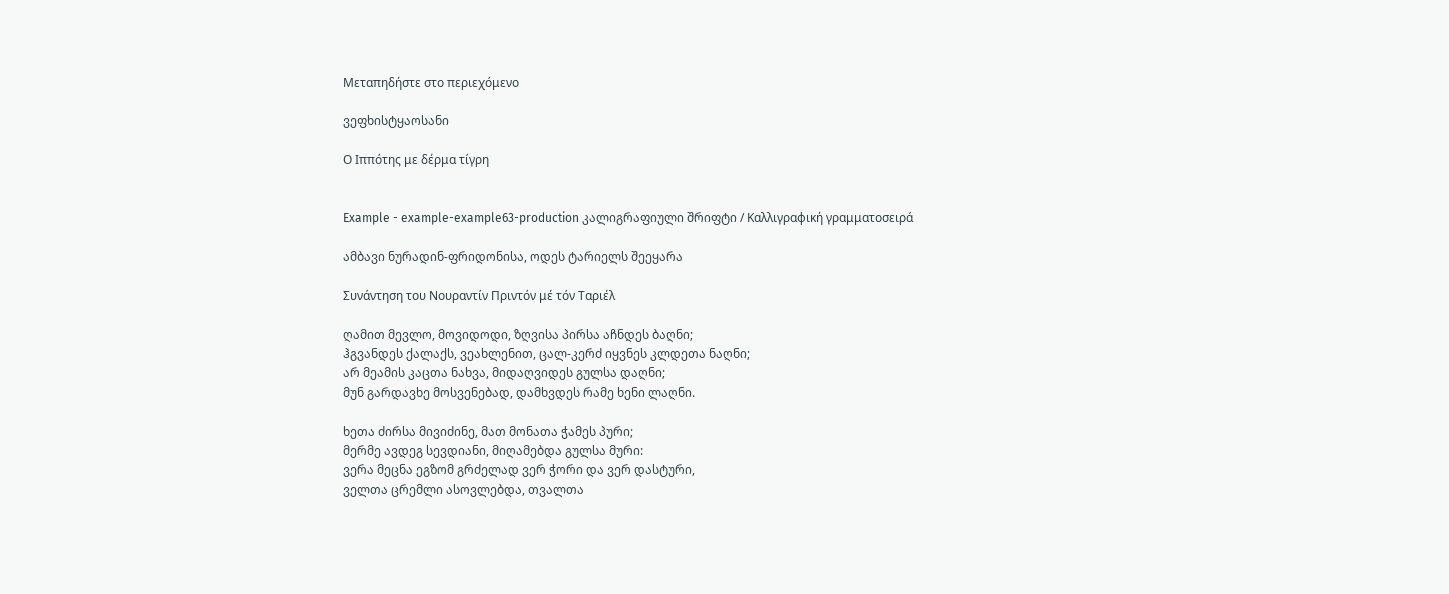Μεταπηδήστε στο περιεχόμενο

ვეფხისტყაოსანი

Ο Ιππότης με δέρμα τίγρη


Example - example-example63-production კალიგრაფიული შრიფტი / Καλλιγραφική γραμματοσειρά

ამბავი ნურადინ-ფრიდონისა, ოდეს ტარიელს შეეყარა

Συνάντηση του Νουραντίν Πριντόν μέ τόν Ταριέλ

ღამით მევლო, მოვიდოდი, ზღვისა პირსა აჩნდეს ბაღნი;
ჰგვანდეს ქალაქს, ვეახლენით, ცალ-კერძ იყვნეს კლდეთა ნაღნი;
არ მეამის კაცთა ნახვა, მიდაღვიდეს გულსა დაღნი;
მუნ გარდავხე მოსვენებად, დამხვდეს რამე ხენი ლაღნი.

ხეთა ძირსა მივიძინე, მათ მონათა ჭამეს პური;
მერმე ავდეგ სევდიანი, მიღამებდა გულსა მური:
ვერა მეცნა ეგზომ გრძელად ვერ ჭორი და ვერ დასტური,
ველთა ცრემლი ასოვლებდა, თვალთა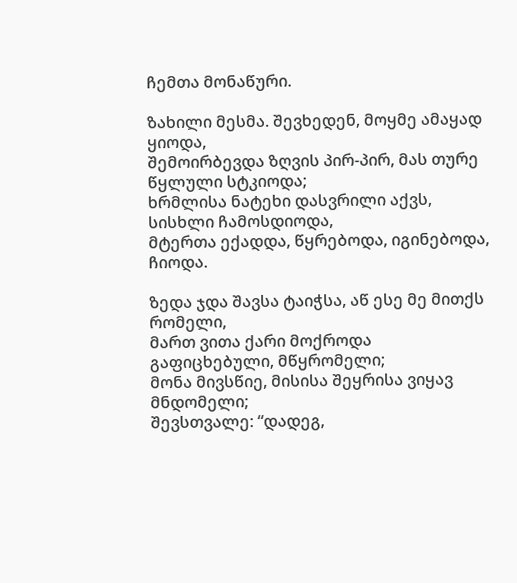ჩემთა მონაწური.

ზახილი მესმა. შევხედენ, მოყმე ამაყად ყიოდა,
შემოირბევდა ზღვის პირ-პირ, მას თურე წყლული სტკიოდა;
ხრმლისა ნატეხი დასვრილი აქვს, სისხლი ჩამოსდიოდა,
მტერთა ექადდა, წყრებოდა, იგინებოდა, ჩიოდა.

ზედა ჯდა შავსა ტაიჭსა, აწ ესე მე მითქს რომელი,
მართ ვითა ქარი მოქროდა გაფიცხებული, მწყრომელი;
მონა მივსწიე, მისისა შეყრისა ვიყავ მნდომელი;
შევსთვალე: “დადეგ,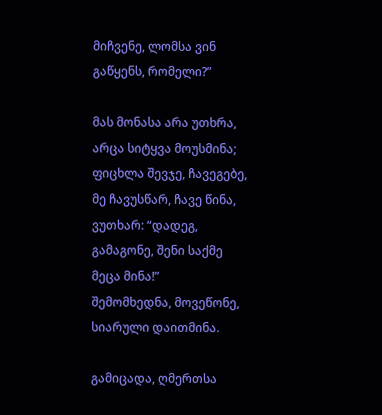მიჩვენე, ლომსა ვინ გაწყენს, რომელი?”

მას მონასა არა უთხრა, არცა სიტყვა მოუსმინა;
ფიცხლა შევჯე, ჩავეგებე, მე ჩავუსწარ, ჩავე წინა,
ვუთხარ: “დადეგ, გამაგონე, შენი საქმე მეცა მინა!”
შემომხედნა, მოვეწონე, სიარული დაითმინა.

გამიცადა, ღმერთსა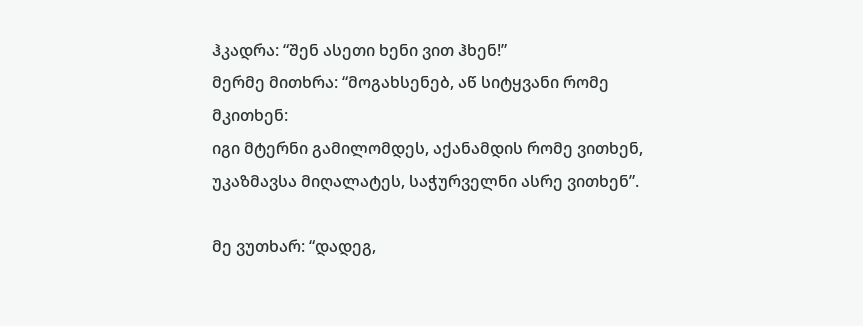ჰკადრა: “შენ ასეთი ხენი ვით ჰხენ!”
მერმე მითხრა: “მოგახსენებ, აწ სიტყვანი რომე მკითხენ:
იგი მტერნი გამილომდეს, აქანამდის რომე ვითხენ,
უკაზმავსა მიღალატეს, საჭურველნი ასრე ვითხენ”.

მე ვუთხარ: “დადეგ,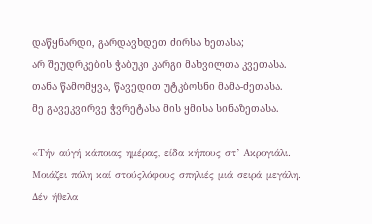დაწყნარდი, გარდავხდეთ ძირსა ხეთასა;
არ შეუდრკების ჭაბუკი კარგი მახვილთა კვეთასა.
თანა წამომყვა, წავედით უტკბოსნი მამა-ძეთასა.
მე გავეკვირვე ჭვრეტასა მის ყმისა სინაზეთასა.

«Τήν αύγή κάποιας ημέρας, είδα κήπους στ’ Ακρογιάλι.
Μοιάζει πόλη καί στούςλόφους σπηλιές μιά σειρά μεγάλη.
Δέν ήθελα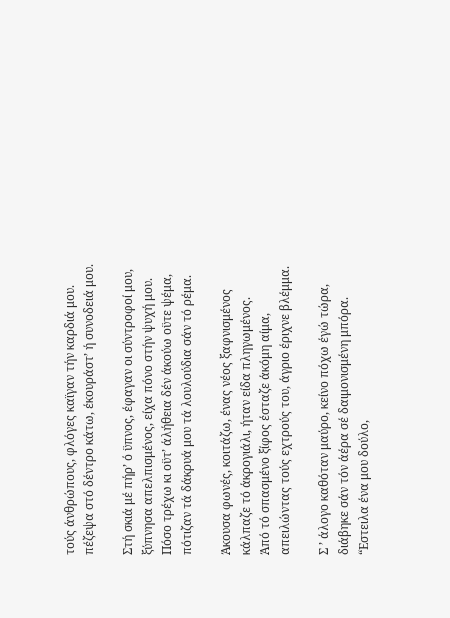τούς άνθρώπους, φλόγες καϊγαν τήν καρδιά μου.
πέζεψα στό δέντρο κάτω, έκουράστ’ ή συνοδειά μου.

Στή σκιά μέ πήρ’ ό ϋπνος, έφαγαν οι σύντροφοί μου,
ξύπνησα απελπισμένος, είχα πόνο στήν ψυχή μου.
Πόσο τρέχω κι οϋτ’ άλήθεια δέν άκούω οϋτε ψέμα,
πότιζαν τά δάκρυά μου τά λουλούδια σάν τό ρέμα.

Άκουσα φωνές, κοιτάζω, ένας νέος ξαφνισμένος
κάλπαζε τό άκρογιάλι, ήταν είδα πληγωμένος.
Άπό τό σπασμένο ξίφος έσταζε άκόμη αίμα,
απειλώντας τούς εχτρούς του, άγριο έριχνε βλέμμα.

Σ ’ άλογο καθόταν μαύρο, κείνο πόχω έγώ τώρα,
διάβηκε σάν τόν άέρα σέ δαιμονισμένη μπόρα.
“Εστειλα ένα μου δούλο,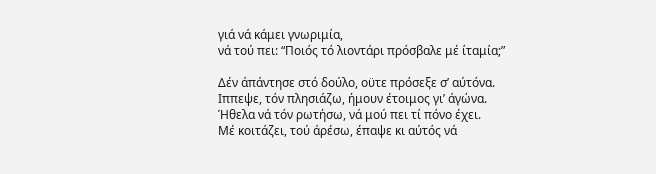γιά νά κάμει γνωριμία,
νά τού πει: “Ποιός τό λιοντάρι πρόσβαλε μέ ίταμία;”

Δέν άπάντησε στό δούλο, οϋτε πρόσεξε σ’ αύτόνα.
Ιππεψε, τόν πλησιάζω, ήμουν έτοιμος γι’ άγώνα.
Ήθελα νά τόν ρωτήσω, νά μού πει τί πόνο έχει.
Μέ κοιτάζει, τού άρέσω, έπαψε κι αύτός νά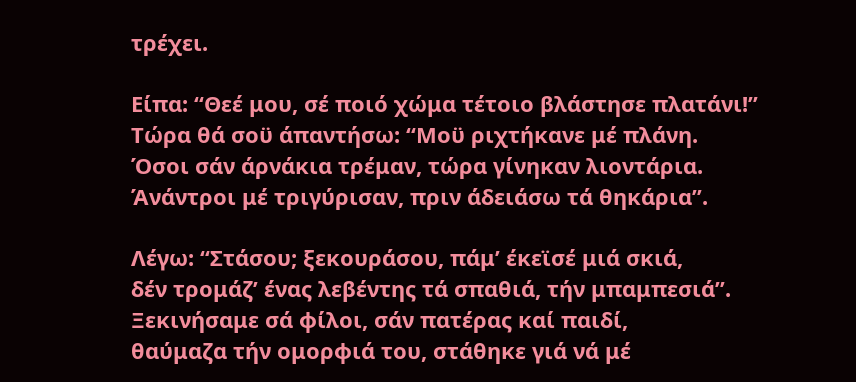τρέχει.

Είπα: “Θεέ μου, σέ ποιό χώμα τέτοιο βλάστησε πλατάνι!”
Τώρα θά σοϋ άπαντήσω: “Μοϋ ριχτήκανε μέ πλάνη.
Όσοι σάν άρνάκια τρέμαν, τώρα γίνηκαν λιοντάρια.
Άνάντροι μέ τριγύρισαν, πριν άδειάσω τά θηκάρια”.

Λέγω: “Στάσου; ξεκουράσου, πάμ’ έκεϊσέ μιά σκιά,
δέν τρομάζ’ ένας λεβέντης τά σπαθιά, τήν μπαμπεσιά”.
Ξεκινήσαμε σά φίλοι, σάν πατέρας καί παιδί,
θαύμαζα τήν ομορφιά του, στάθηκε γιά νά μέ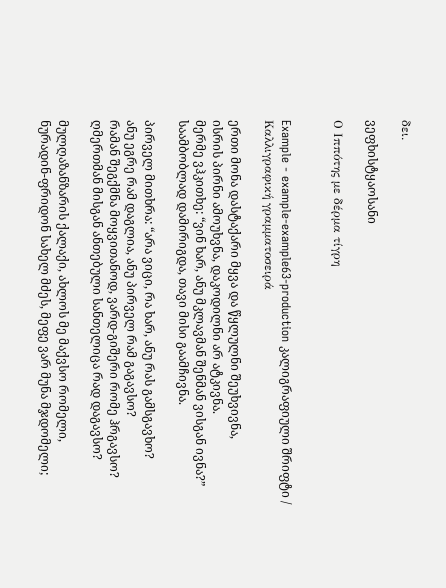δει.

ვეფხისტყაოსანი

Ο Ιππότης με δέρμα τίγρη


Example - example-example63-production კალიგრაფიული შრიფტი / Καλλιγραφική γραμματοσειρά

ერთი მონა დასტაქარი მყვა და წყლულნი შეუხვივნა,
ისრის პირნი ამოუხვნა, დაკოდილნი არ ატკივნა.
მერმე ვჰკითხე: “ვინ ხარ, ანუ მკლავმან შენმან ვისგან ივნა?”
საამბობლად დამირიგდა, თავი მისი გაამჩივნა.

პირველ მითხრა: “არა ვიცი, რა ხარ, ანუ რას გამსგავხო?
ანუ ეგრე რამ დაგლია, ანუ პირველ რამ გაგავსო?
რამან შეგქმნა მოყვითანოდ, ვარდ-გიშერი რომე ჰრგავსო?
ღმერთმან მისგან ანთებული სანთელიცა რად დაგავსო?

მულღაზანზარის ქალაქი, ახლოს მე მაქვსო რომელი,
ნურადინ-ფრიდონ სახელ მძეს, მეფე ვარ მუნა მჯდომელი;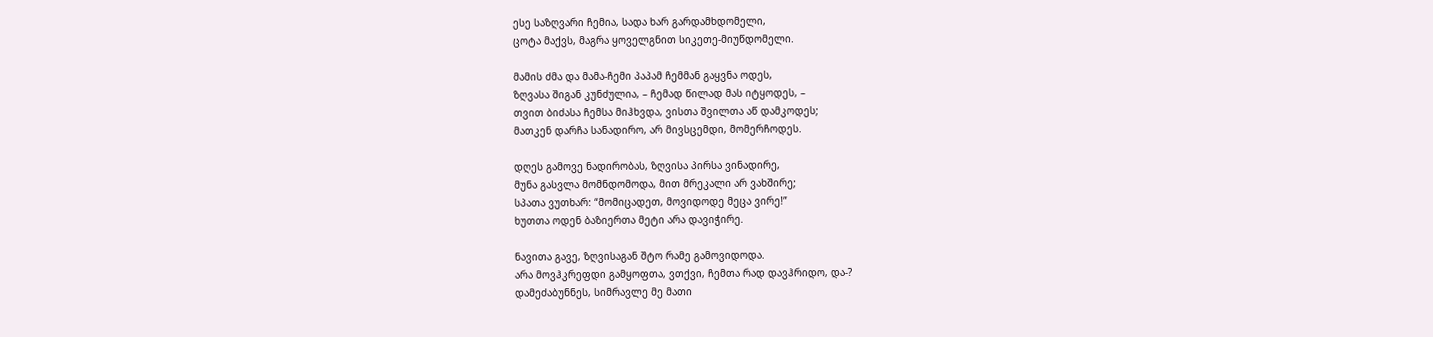ესე საზღვარი ჩემია, სადა ხარ გარდამხდომელი,
ცოტა მაქვს, მაგრა ყოველგნით სიკეთე-მიუწდომელი.

მამის ძმა და მამა-ჩემი პაპამ ჩემმან გაყვნა ოდეს,
ზღვასა შიგან კუნძულია, – ჩემად წილად მას იტყოდეს, –
თვით ბიძასა ჩემსა მიჰხვდა, ვისთა შვილთა აწ დამკოდეს;
მათკენ დარჩა სანადირო, არ მივსცემდი, მომერჩოდეს.

დღეს გამოვე ნადირობას, ზღვისა პირსა ვინადირე,
მუნა გასვლა მომნდომოდა, მით მრეკალი არ ვახშირე;
სპათა ვუთხარ: “მომიცადეთ, მოვიდოდე მეცა ვირე!”
ხუთთა ოდენ ბაზიერთა მეტი არა დავიჭირე.

ნავითა გავე, ზღვისაგან შტო რამე გამოვიდოდა.
არა მოვჰკრეფდი გამყოფთა, ვთქვი, ჩემთა რად დავჰრიდო, და-?
დამეძაბუნნეს, სიმრავლე მე მათი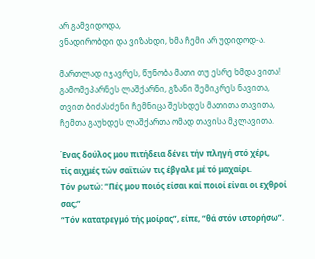არ გამვიდოდა,
ვნადირობდი და ვიზახდი, ხმა ჩემი არ უდიდოდ-ა.

მართლად იჯავრეს, წუნობა მათი თუ ესრე ხმდა ვითა!
გამომეპარნეს ლაშქარნი, გზანი შემიკრეს ნავითა,
თვით ბიძასძენი ჩემნიცა შესხდეს მათითა თავითა,
ჩემთა გაუხდეს ლაშქართა ომად თავისა მკლავითა.

Ένας δούλος μου πιτήδεια δένει τήν πληγή στό χέρι,
τίς αιχμές τών σαϊτιών τις έβγαλε μέ τό μαχαίρι.
Τόν ρωτώ: “Πές μου ποιός είσαι καί ποιοί είναι οι εχθροί σας;”
“Τόν κατατρεγμό τής μοίρας”, είπε, “θά στόν ιστορήσω”.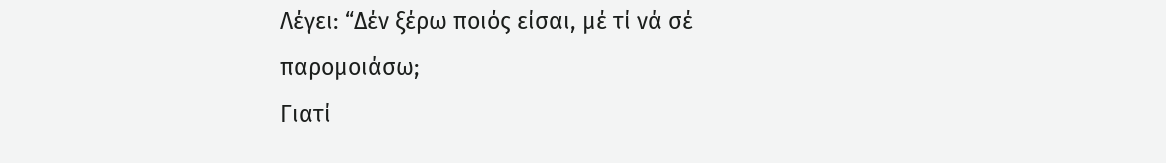Λέγει: “Δέν ξέρω ποιός είσαι, μέ τί νά σέ παρομοιάσω;
Γιατί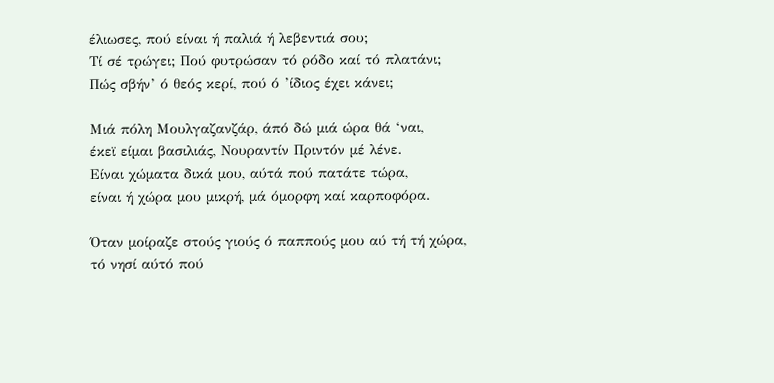έλιωσες, πού είναι ή παλιά ή λεβεντιά σου;
Τί σέ τρώγει; Πού φυτρώσαν τό ρόδο καί τό πλατάνι;
Πώς σβήν’ ό θεός κερί, πού ό ’ίδιος έχει κάνει;

Μιά πόλη Μουλγαζανζάρ, άπό δώ μιά ώρα θά ‘ναι,
έκεϊ είμαι βασιλιάς, Νουραντίν Πριντόν μέ λένε.
Είναι χώματα δικά μου, αύτά πού πατάτε τώρα,
είναι ή χώρα μου μικρή, μά όμορφη καί καρποφόρα.

Όταν μοίραζε στούς γιούς ό παππούς μου αύ τή τή χώρα,
τό νησί αύτό πού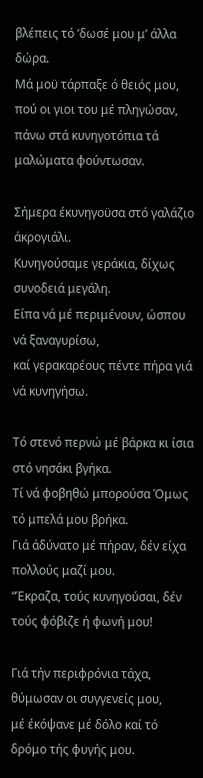βλέπεις τό ’δωσέ μου μ’ άλλα δώρα.
Μά μοϋ τάρπαξε ό θειός μου, πού οι γιοι του μέ πληγώσαν,
πάνω στά κυνηγοτόπια τά μαλώματα φούντωσαν.

Σήμερα έκυνηγοϋσα στό γαλάζιο άκρογιάλι.
Κυνηγούσαμε γεράκια, δίχως συνοδειά μεγάλη.
Είπα νά μέ περιμένουν, ώσπου νά ξαναγυρίσω,
καί γερακαρέους πέντε πήρα γιά νά κυνηγήσω.

Τό στενό περνώ μέ βάρκα κι ίσια στό νησάκι βγήκα.
Τί νά φοβηθώ μπορούσα Όμως τό μπελά μου βρήκα.
Γιά άδύνατο μέ πήραν, δέν είχα πολλούς μαζί μου.
“Έκραζα, τούς κυνηγούσαι, δέν τούς φόβιζε ή φωνή μου!

Γιά τήν περιφρόνια τάχα, θύμωσαν οι συγγενείς μου,
μέ έκόψανε μέ δόλο καί τό δρόμο τής φυγής μου.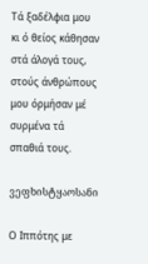Τά ξαδέλφια μου κι ό θείος κάθησαν στά άλογά τους,
στούς άνθρώπους μου όρμήσαν μέ συρμένα τά σπαθιά τους.

ვეფხისტყაოსანი

Ο Ιππότης με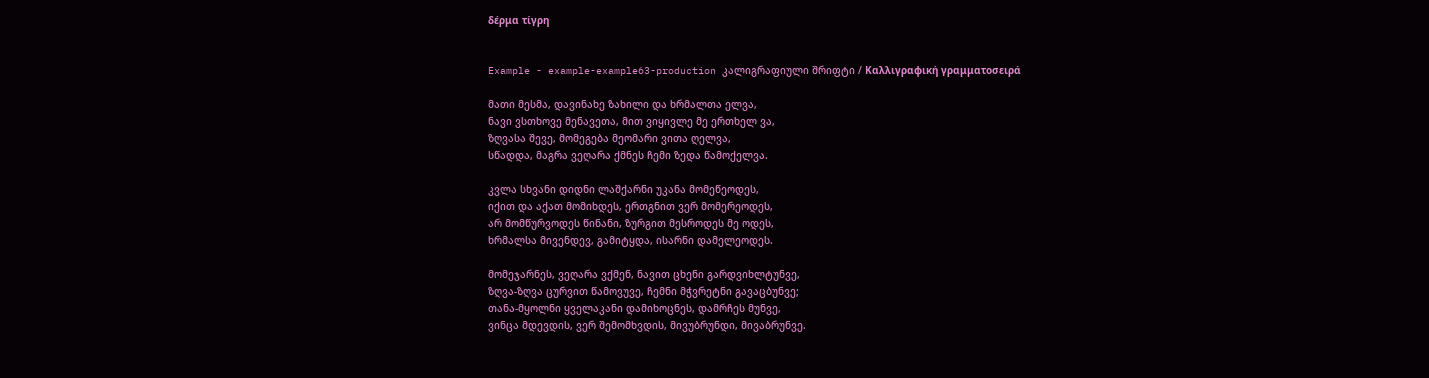δέρμα τίγρη


Example - example-example63-production კალიგრაფიული შრიფტი / Καλλιγραφική γραμματοσειρά

მათი მესმა, დავინახე ზახილი და ხრმალთა ელვა,
ნავი ვსთხოვე მენავეთა, მით ვიყივლე მე ერთხელ ვა,
ზღვასა შევე, მომეგება მეომარი ვითა ღელვა,
სწადდა, მაგრა ვეღარა ქმნეს ჩემი ზედა წამოქელვა.

კვლა სხვანი დიდნი ლაშქარნი უკანა მომეწეოდეს,
იქით და აქათ მომიხდეს, ერთგნით ვერ მომერეოდეს,
არ მომწურვოდეს წინანი, ზურგით მესროდეს მე ოდეს,
ხრმალსა მივენდევ, გამიტყდა, ისარნი დამელეოდეს.

მომეჯარნეს, ვეღარა ვქმენ, ნავით ცხენი გარდვიხლტუნვე,
ზღვა-ზღვა ცურვით წამოვუვე, ჩემნი მჭვრეტნი გავაცბუნვე;
თანა-მყოლნი ყველაკანი დამიხოცნეს, დამრჩეს მუნვე,
ვინცა მდევდის, ვერ შემომხვდის, მივუბრუნდი, მივაბრუნვე.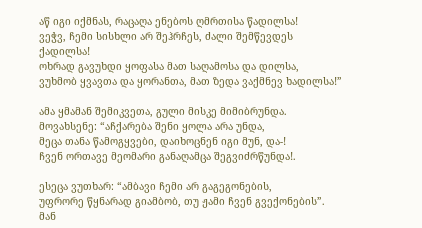აწ იგი იქმნას, რაცაღა ენებოს ღმრთისა წადილსა!
ვეჭვ, ჩემი სისხლი არ შეჰრჩეს, ძალი შემწევდეს ქადილსა!
ოხრად გავუხდი ყოფასა მათ საღამოსა და დილსა,
ვუხმობ ყვავთა და ყორანთა, მათ ზედა ვაქმნევ ხადილსა!”

ამა ყმამან შემიკვეთა, გული მისკე მიმიბრუნდა.
მოვახსენე: “აჩქარება შენი ყოლა არა უნდა,
მეცა თანა წამოგყვები, დაიხოცნენ იგი მუნ, და-!
ჩვენ ორთავე მეომარი განაღამცა შეგვიძრწუნდა!.

ესეცა ვუთხარ: “ამბავი ჩემი არ გაგეგონების,
უფრორე წყნარად გიამბობ, თუ ჟამი ჩვენ გვექონების”.
მან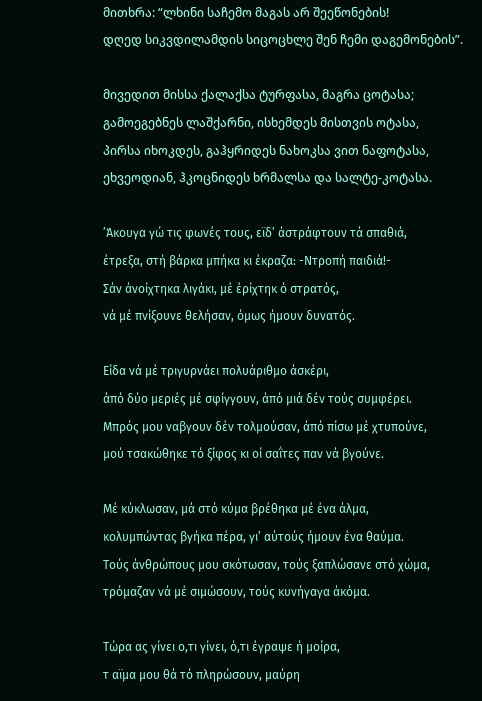მითხრა: “ლხინი საჩემო მაგას არ შეეწონების!
დღედ სიკვდილამდის სიცოცხლე შენ ჩემი დაგემონების”.

მივედით მისსა ქალაქსა ტურფასა, მაგრა ცოტასა;
გამოეგებნეს ლაშქარნი, ისხემდეს მისთვის ოტასა,
პირსა იხოკდეს, გაჰყრიდეს ნახოკსა ვით ნაფოტასა,
ეხვეოდიან, ჰკოცნიდეს ხრმალსა და სალტე-კოტასა.

’Άκουγα γώ τις φωνές τους, εϊδ’ άστράφτουν τά σπαθιά,
έτρεξα, στή βάρκα μπήκα κι έκραζα: -Ντροπή παιδιά!-
Σάν άνοίχτηκα λιγάκι, μέ έρίχτηκ ό στρατός,
νά μέ πνίξουνε θελήσαν, όμως ήμουν δυνατός.

Είδα νά μέ τριγυρνάει πολυάριθμο άσκέρι,
άπό δύο μεριές μέ σφίγγουν, άπό μιά δέν τούς συμφέρει.
Μπρός μου ναβγουν δέν τολμούσαν, άπό πίσω μέ χτυπούνε,
μού τσακώθηκε τό ξίφος κι οί σαΐτες παν νά βγούνε.

Μέ κύκλωσαν, μά στό κύμα βρέθηκα μέ ένα άλμα,
κολυμπώντας βγήκα πέρα, γι’ αύτούς ήμουν ένα θαύμα.
Τούς άνθρώπους μου σκότωσαν, τούς ξαπλώσανε στό χώμα,
τρόμαζαν νά μέ σιμώσουν, τούς κυνήγαγα άκόμα.

Τώρα ας γίνει ο,τι γίνει, ό,τι έγραψε ή μοίρα,
τ αϊμα μου θά τό πληρώσουν, μαύρη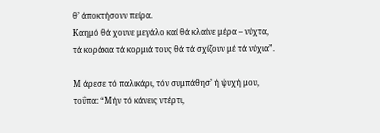θ’ άποκτήσονν πείρα.
Καημό θά χουνε μεγάλο καί θά κλαίνε μέρα – νύχτα,
τά κοράκια τά κορμιά τους θά τά σχίζουν μέ τά νύχια”.

Μ άρεσε τό παλικάρι, τόν συμπάθησ’ ή ψυχή μου,
τοΰπα: “Μήν τό κάνεις ντέρτι,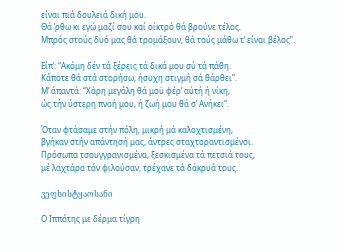είναι πιά δουλειά δική μου.
Θά ’ρθω κι εγώ μαζί σου καί οίκτρό θά βρούνε τέλος.
Μπρός στούς δυό μας θά τρομάξουν, θά τούς μάθω τ’ είναι βέλος”.

Είπ’: “Ακόμη δέν τά ξέρεις τά δικά μου σύ τά πάθη.
Κάποτε θά στά στορήσω, ήσυχη στιγμή σά θάρθει”.
Μ’ άπαντά: “Χάρη μεγάλη θά μοϋ φέρ’ αύτή ή νίκη,
ώς τήν ύστερη πνοή μου, ή ζωή μου θά σ’ Ανήκει”.

Όταν φτάσαμε στήν πόλη, μικρή μά καλοχτισμένη,
βγήκαν στήν απάντησή μας, άντρες σταχτοραντισμένοι.
Πρόσωπα τσουγγρανισμένα, ξεσκισμένα τά πετσιά τους,
μέ λαχτάρα τόν φιλούσαν, τρέχανε τά δάκρυά τους.

ვეფხისტყაოსანი

Ο Ιππότης με δέρμα τίγρη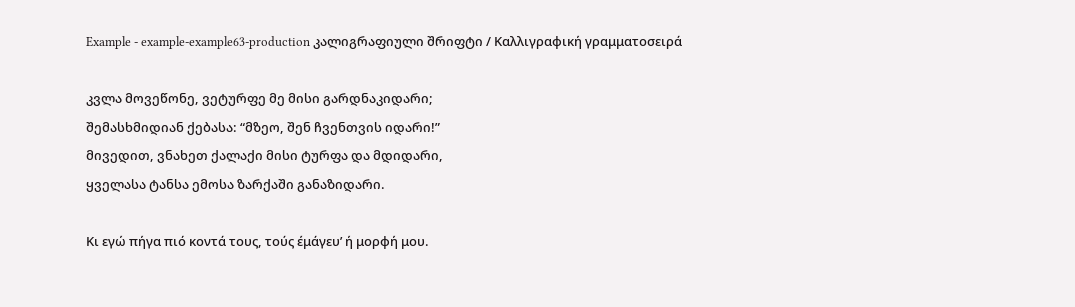Example - example-example63-production კალიგრაფიული შრიფტი / Καλλιγραφική γραμματοσειρά

კვლა მოვეწონე, ვეტურფე მე მისი გარდნაკიდარი;
შემასხმიდიან ქებასა: “მზეო, შენ ჩვენთვის იდარი!”
მივედით, ვნახეთ ქალაქი მისი ტურფა და მდიდარი,
ყველასა ტანსა ემოსა ზარქაში განაზიდარი.

Κι εγώ πήγα πιό κοντά τους, τούς έμάγευ’ ή μορφή μου.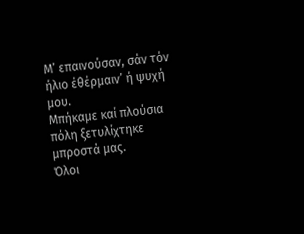Μ’ επαινούσαν, σάν τόν ήλιο έθέρμαιν’ ή ψυχή μου.
Μπήκαμε καί πλούσια πόλη ξετυλίχτηκε μπροστά μας.
Όλοι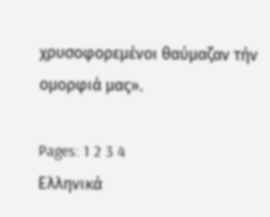χρυσοφορεμένοι θαύμαζαν τήν ομορφιά μας».

Pages: 1 2 3 4
Ελληνικά